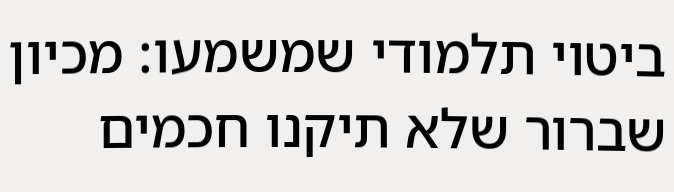ביטוי תלמודי שמשמעו: מכיון שברור שלא תיקנו חכמים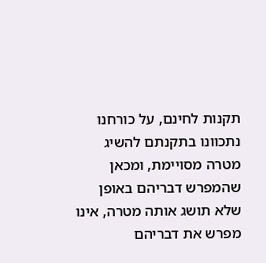תקנות לחינם, על כורחנו נתכוונו בתקנתם להשיג מטרה מסויימת, ומכאן שהמפרש דבריהם באופן שלא תושג אותה מטרה, אינו מפרש את דבריהם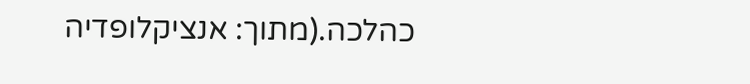כהלכה.(מתוך: אנציקלופדיה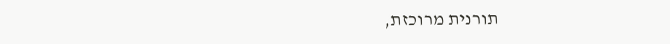תורנית מרוכזת,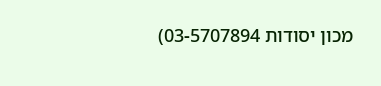מכון יסודות 03-5707894)